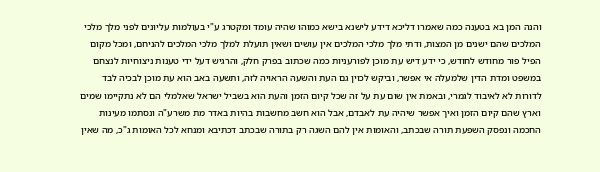והנה המן בא בטענה כמה שאמרו דליכא דידע לישנא בישא כמוהו שהיה עומד ומקטרג ע"י בעולמות עליונים לפני מלך מלכי המלכים שהם ישנים מן המצות, ודתי מלך מלכי המלכים אין עושים ושאין תועלת למלך מלכי המלכים להניחם, ומכל מקום הפיל פור מחודש לחודש, כי ידע דיש עת מוכן לפורעניות כמה שכתוב בפרק חלק, והרגיש דעל ידי טענות ניצוחיות לנצחם במשפט ומדת הדין שלמעלה אי אפשר, וביקש לכוין גם העת והשעה הראויה לזה, ותשעה באב הוא עת מוכן לבכיה לבד לדורות לא לאיבוד לגמרי, ובאמת אין שום עת על זה שכל קיום הזמן והעת הוא בשביל ישראל שאלמלי הם לא נתקיימו שמים וארץ שהם קיום הזמן ואיך אפשר שיהיה עת לאבדם, אבל הוא חשב מחשבות בהיות באדר מת משרע"ה ונסתמו מעינות החכמה ונפסק השפעת תורה שבכתב, והאומות אין להם השגה רק בתורה שבכתב דכתיבא ומנחא לכל האומות ג"כ, מה שאין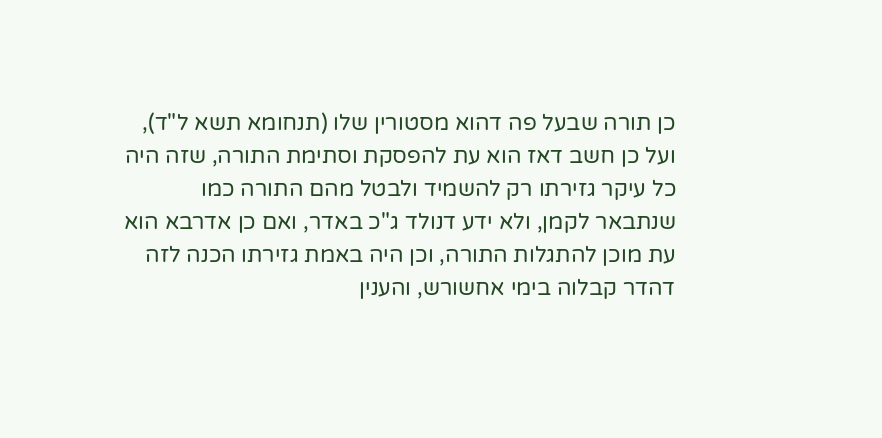כן תורה שבעל פה דהוא מסטורין שלו (תנחומא תשא ל"ד), ועל כן חשב דאז הוא עת להפסקת וסתימת התורה, שזה היה כל עיקר גזירתו רק להשמיד ולבטל מהם התורה כמו שנתבאר לקמן, ולא ידע דנולד ג"כ באדר, ואם כן אדרבא הוא עת מוכן להתגלות התורה, וכן היה באמת גזירתו הכנה לזה דהדר קבלוה בימי אחשורש, והענין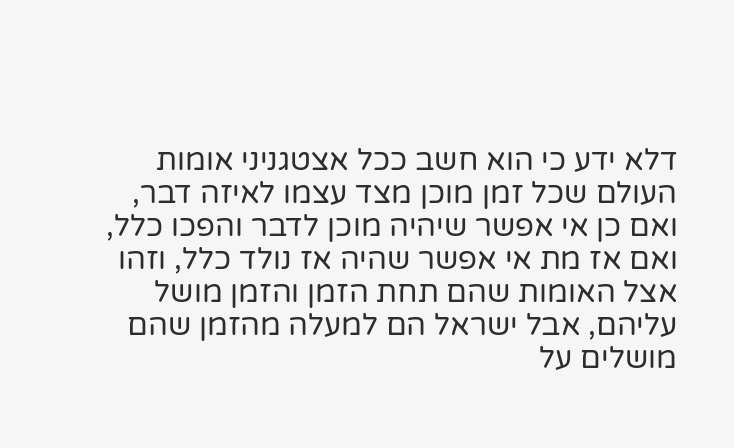דלא ידע כי הוא חשב ככל אצטגניני אומות העולם שכל זמן מוכן מצד עצמו לאיזה דבר, ואם כן אי אפשר שיהיה מוכן לדבר והפכו כלל, ואם אז מת אי אפשר שהיה אז נולד כלל, וזהו אצל האומות שהם תחת הזמן והזמן מושל עליהם, אבל ישראל הם למעלה מהזמן שהם מושלים על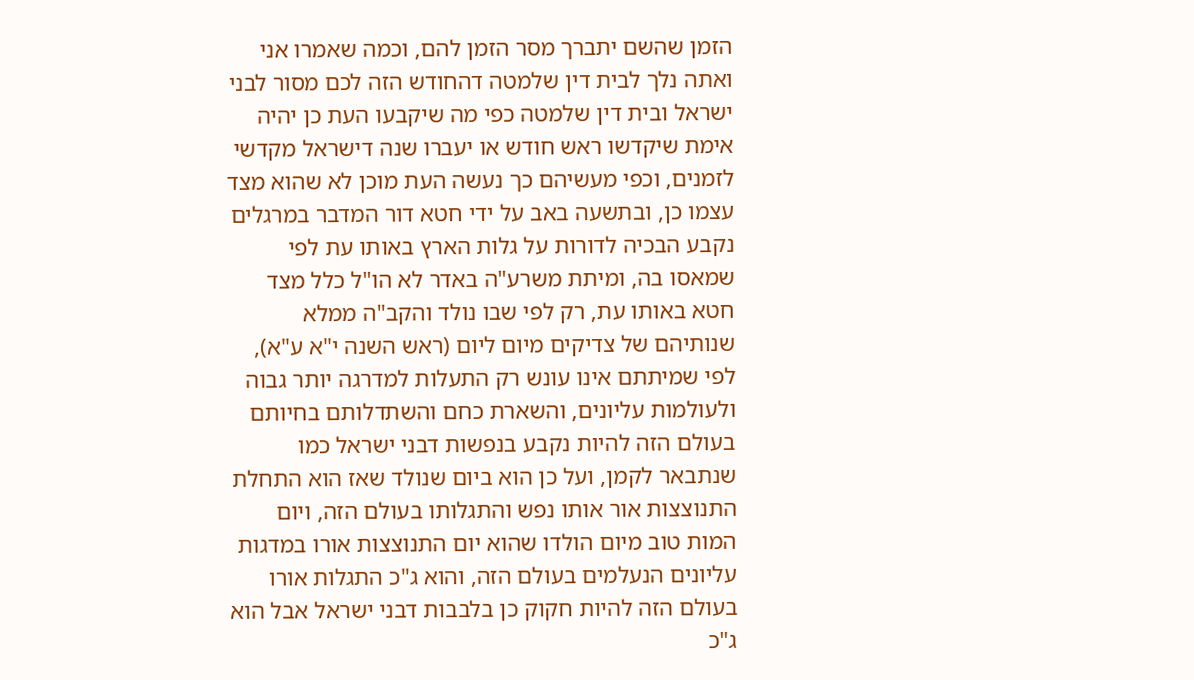הזמן שהשם יתברך מסר הזמן להם, וכמה שאמרו אני ואתה נלך לבית דין שלמטה דהחודש הזה לכם מסור לבני ישראל ובית דין שלמטה כפי מה שיקבעו העת כן יהיה אימת שיקדשו ראש חודש או יעברו שנה דישראל מקדשי לזמנים, וכפי מעשיהם כך נעשה העת מוכן לא שהוא מצד עצמו כן, ובתשעה באב על ידי חטא דור המדבר במרגלים נקבע הבכיה לדורות על גלות הארץ באותו עת לפי שמאסו בה, ומיתת משרע"ה באדר לא הו"ל כלל מצד חטא באותו עת, רק לפי שבו נולד והקב"ה ממלא שנותיהם של צדיקים מיום ליום (ראש השנה י"א ע"א), לפי שמיתתם אינו עונש רק התעלות למדרגה יותר גבוה ולעולמות עליונים, והשארת כחם והשתדלותם בחיותם בעולם הזה להיות נקבע בנפשות דבני ישראל כמו שנתבאר לקמן, ועל כן הוא ביום שנולד שאז הוא התחלת התנוצצות אור אותו נפש והתגלותו בעולם הזה, ויום המות טוב מיום הולדו שהוא יום התנוצצות אורו במדגות עליונים הנעלמים בעולם הזה, והוא ג"כ התגלות אורו בעולם הזה להיות חקוק כן בלבבות דבני ישראל אבל הוא ג"כ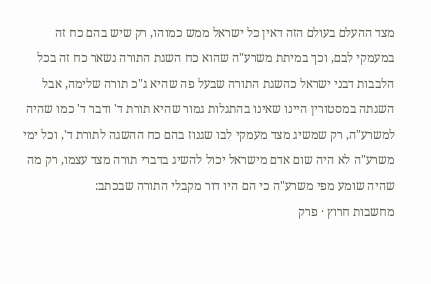מצד ההעלם בעולם הזה דאין כל ישראל ממש כמוהו, רק שיש בהם כח זה במעמקי לבם, וכך במיתת משרע"ה שהוא כח השגת התורה נשאר כח זה בכל הלבבות דבני ישראל כהשגת התורה שבעל פה שהיא ג"כ תורה שלימה, אבל השגתה במסטורין היינו שאינו בהתגלות גמור שהיא תורת ד' ודבר ד' כמו שהיה למשרע"ה, רק שמשיג מצד מעמקי לבו שגנוז בהם כח ההשגה לתורת ד', וכל ימי משרע"ה לא היה שום אדם מישראל יכול להשיג בדברי תורה מצד עצמו, רק מה שהיה שומע מפי משרע"ה כי הם היו דור מקבלי התורה שבכתב:
מחשבות חרוץ · פרק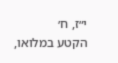י״ז, ח׳
הקטע במלואו,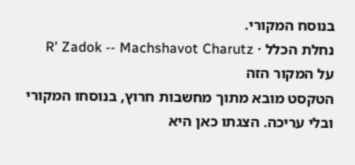בנוסח המקורי.
נחלת הכלל · R' Zadok -- Machshavot Charutz
על המקור הזה
הטקסט מובא מתוך מחשבות חרוץ, בנוסחו המקורי ובלי עריכה. הצגתו כאן היא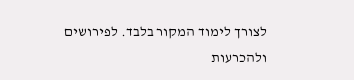לצורך לימוד המקור בלבד. לפירושים ולהכרעות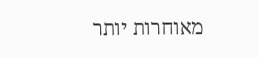מאוחרות יותר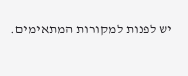יש לפנות למקורות המתאימים.